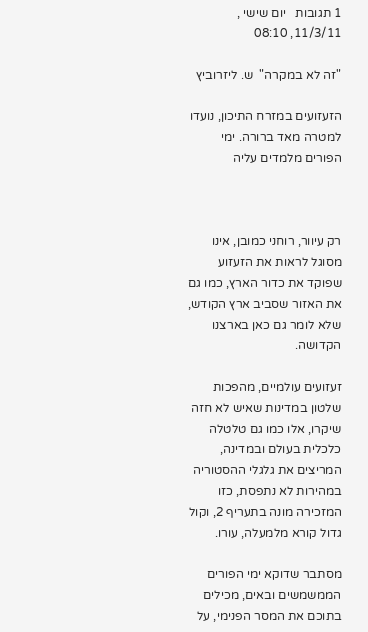1 תגובות   יום שישי , 11/3/11, 08:10

"זה לא במקרה"  ש. ליזרוביץ

הזעזועים במזרח התיכון, נועדו למטרה מאד ברורה. ימי הפורים מלמדים עליה



רק עיוור, רוחני כמובן, אינו מסוגל לראות את הזעזוע שפוקד את כדור הארץ, כמו גם את האזור שסביב ארץ הקודש, שלא לומר גם כאן בארצנו הקדושה.

זעזועים עולמיים, מהפכות שלטון במדינות שאיש לא חזה שיקרו, אלו כמו גם טלטלה כלכלית בעולם ובמדינה, המריצים את גלגלי ההסטוריה במהירות לא נתפסת, כזו המזכירה מונה בתעריף 2, וקול גדול קורא מלמעלה, עורו.

מסתבר שדוקא ימי הפורים הממשמשים ובאים, מכילים בתוכם את המסר הפנימי, על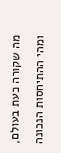מה שקורה כעת בעולם, ומהי ההתיחסות הנכונה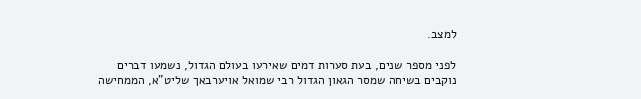למצב.

לפני מספר שנים, בעת סערות דמים שאירעו בעולם הגדול, נשמעו דברים נוקבים בשיחה שמסר הגאון הגדול רבי שמואל אויערבאך שליט"א, הממחישה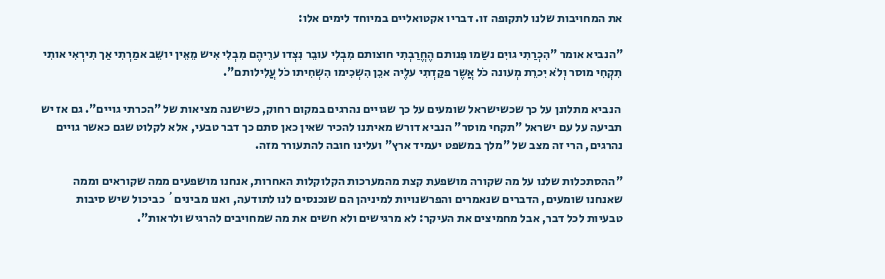את המחויבות שלנו לתקופה זו. דבריו אקטואליים במיוחד לימים אלו:

"הנביא אומר "הִכְרַתִי גויִם נשַמו פִנותם הֶחֱרַבְתִי חוצותם מִבְלִי עובֵר נִצְדו ערֵיהֶם מִבְלִי אִיש מֵאֵין יושֵב אמַרְתִי אַך תִירְאִי אותִי תִקְחִי מוסר וְלֹא יִכרֵת מְעונה כֹל אֲשֶר פקַדְתִי עלֶיה אכֵן הִשְכִימו הִשְחִיתו כֹל עֲלִילותם".

 הנביא מתלונן על כך שכשישראל שומעים על כך שגויים נהרגים במקום רחוק, כשישנה מציאות של "הכרתי גויים". גם אז יש תביעה על עם ישראל "תקחי מוסר" הנביא דורש מאיתנו להכיר שאין כאן סתם כך דבר טבעי, אלא לקלוט שגם כאשר גויים נהרגים, הרי זה מצב של "מלך במשפט יעמיד ארץ" ועלינו חובה להתעורר מזה.

"ההסתכלות שלנו על מה שקורה מושפעת קצת מהמערכות הקלוקלות האחרות, אנחנו מושפעים ממה שקוראים וממה שאנחנו שומעים, הדברים שנאמרים והפרשנויות למיניהן הם שנכנסים לנו לתודעה, ואנו מבינים´ כביכול שיש סיבות טבעיות לכל דבר, אבל מחמיצים את העיקר: לא מרגישים ולא חשים את מה שמחויבים להרגיש ולראות".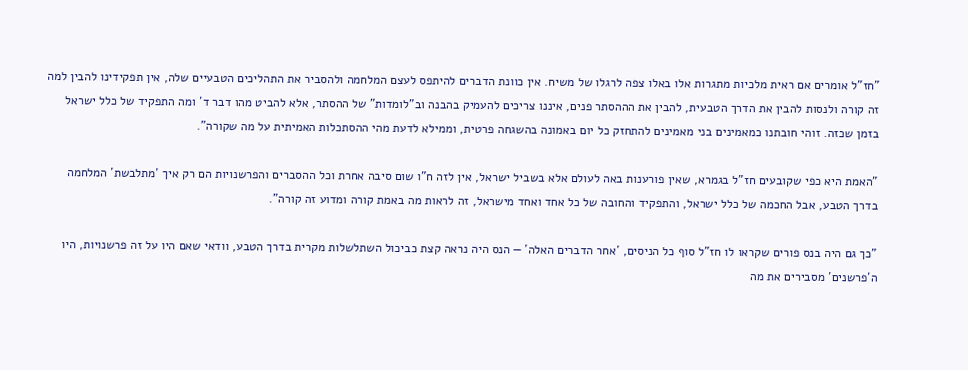"חז"ל אומרים אם ראית מלכיות מתגרות אלו באלו צפה לרגלו של משיח. אין כוונת הדברים להיתפס לעצם המלחמה ולהסביר את התהליכים הטבעיים שלה, אין תפקידינו להבין למה זה קורה ולנסות להבין את הדרך הטבעית, להבין את הההסתר פנים, איננו צריכים להעמיק בהבנה וב"לומדות" של ההסתר, אלא להביט מהו דבר ד´ ומה התפקיד של כלל ישראל בזמן שכזה. זוהי חובתנו כמאמינים בני מאמינים להתחזק כל יום באמונה בהשגחה פרטית, וממילא לדעת מהי ההסתכלות האמיתית על מה שקורה".

"האמת היא כפי שקובעים חז"ל בגמרא, שאין פורענות באה לעולם אלא בשביל ישראל, אין לזה ח"ו שום סיבה אחרת וכל ההסברים והפרשנויות הם רק איך ´מתלבשת´ המלחמה בדרך הטבע, אבל החכמה של כלל ישראל, והתפקיד והחובה של כל אחד ואחד מישראל, זה לראות מה באמת קורה ומדוע זה קורה".

"כך גם היה בנס פורים שקראו לו חז"ל סוף כל הניסים, ´אחר הדברים האלה´ — הנס היה נראה קצת כביכול השתלשלות מקרית בדרך הטבע, וודאי שאם היו על זה פרשנויות, היו ה´פרשנים´ מסבירים את מה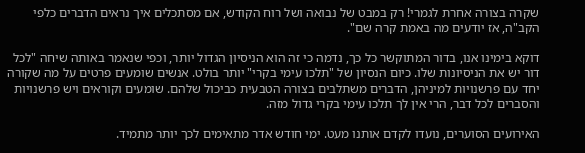שקרה בצורה אחרת לגמרי! רק במבט של נבואה ושל רוח הקודש, אם מסתכלים איך נראים הדברים כלפי הקב"ה, אז יודעים מה באמת קרה שם".

דוקא בימינו אנו, בדור המתוקשר כל כך, נדמה כי זה הוא הניסיון הגדול יותר, וכפי שנאמר באותה שיחה "לכל דור יש את הניסיונות שלו. כיום הנסיון של "תלכו עימי בקרי" יותר בולט. אנשים שומעים פרטים על מה שקורה יחד עם פרשנויות למיניהן, הדברים משתלבים בצורה הטבעית כביכול שלהם. שומעים וקוראים ויש פרשנויות והסברים לכל דבר, הרי אין לך תלכו עימי בקרי גדול מזה.

האירועים הסוערים, נועדו לקדם אותנו מעט. ימי חודש אדר מתאימים לכך יותר מתמיד.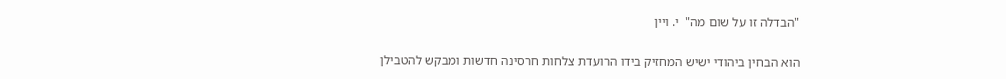"הבדלה זו על שום מה"  י. ויין

הוא הבחין ביהודי ישיש המחזיק בידו הרועדת צלחות חרסינה חדשות ומבקש להטבילן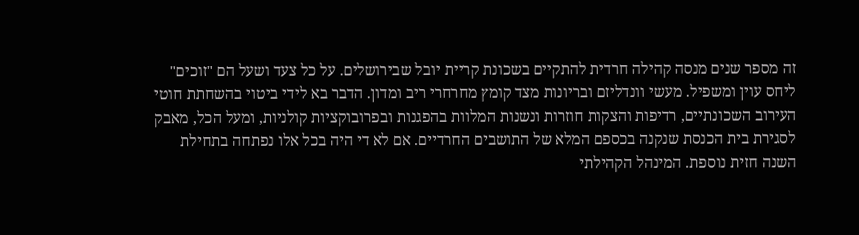זה מספר שנים מנסה קהילה חרדית להתקיים בשכונת קריית יובל שבירושלים. על כל צעד ושעל הם "זוכים" ליחס עוין ומשפיל. מעשי וונדליזם ובריונות מצד קומץ מחרחרי ריב ומדון. הדבר בא לידי ביטוי בהשחתת חוטי העירוב השכונתיים, רדיפות והצקות חוזרות ונשנות המלוות בהפגנות ובפרובוקציות קולניות, ומעל הכל, מאבק לסגירת בית הכנסת שנקנה בכספם המלא של התושבים החרדיים. אם לא די היה בכל אלו נפתחה בתחילת השנה חזית נוספת. המינהל הקהילתי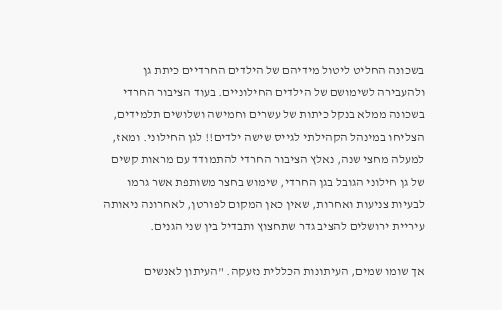בשכונה החליט ליטול מידיהם של הילדים החרדיים כיתת גן ולהעבירה לשימושם של הילדים החילוניים. בעוד הציבור החרדי בשכונה ממלא בנקל כיתות של עשרים וחמישה ושלושים תלמידים, הצליחו במינהל הקהילתי לגייס שישה ילדים!! לגן החילוני. ומאז, למעלה מחצי שנה, נאלץ הציבור החרדי להתמודד עם מראות קשים של גן חילוני הגובל בגן החרדי, שימוש בחצר משותפת אשר גרמו לבעיות צניעות ואחרות, שאין כאן המקום לפורטן, לאחרונה ניאותה עיריית ירושלים להציב גדר שתחצוץ ותבדיל בין שני הגנים.

אך שומו שמים, העיתונות הכללית נזעקה. "העיתון לאנשים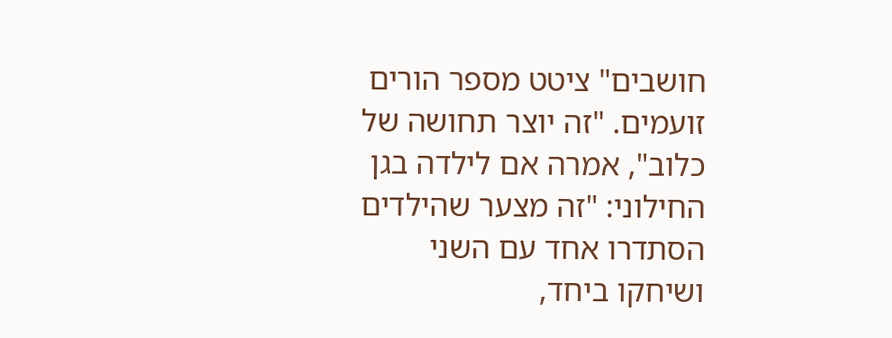חושבים" ציטט מספר הורים זועמים. "זה יוצר תחושה של כלוב", אמרה אם לילדה בגן החילוני: "זה מצער שהילדים הסתדרו אחד עם השני ושיחקו ביחד,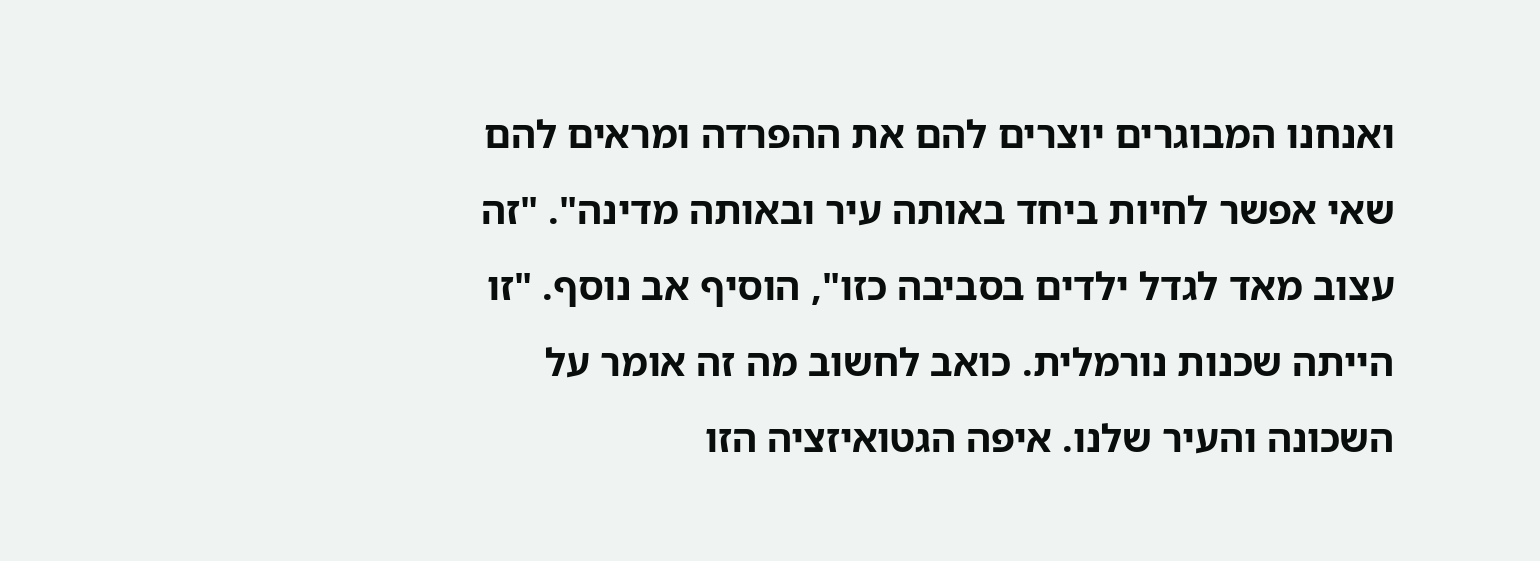ואנחנו המבוגרים יוצרים להם את ההפרדה ומראים להם שאי אפשר לחיות ביחד באותה עיר ובאותה מדינה". "זה עצוב מאד לגדל ילדים בסביבה כזו", הוסיף אב נוסף. "זו הייתה שכנות נורמלית. כואב לחשוב מה זה אומר על השכונה והעיר שלנו. איפה הגטואיזציה הזו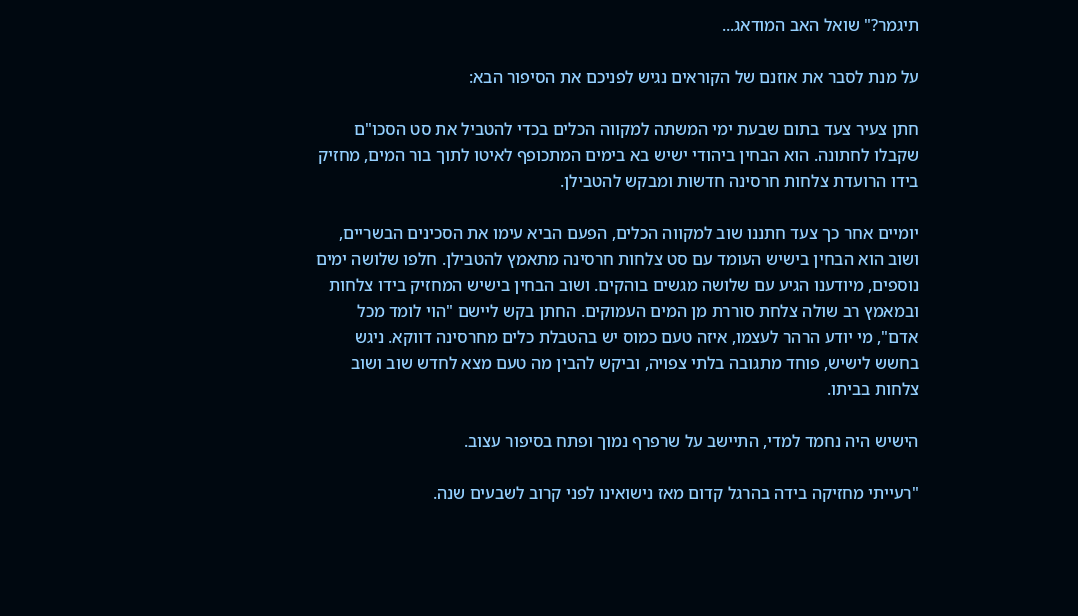תיגמר?" שואל האב המודאג...

על מנת לסבר את אוזנם של הקוראים נגיש לפניכם את הסיפור הבא:

חתן צעיר צעד בתום שבעת ימי המשתה למקווה הכלים בכדי להטביל את סט הסכו"ם שקבלו לחתונה. הוא הבחין ביהודי ישיש בא בימים המתכופף לאיטו לתוך בור המים, מחזיק בידו הרועדת צלחות חרסינה חדשות ומבקש להטבילן.

יומיים אחר כך צעד חתננו שוב למקווה הכלים, הפעם הביא עימו את הסכינים הבשריים, ושוב הוא הבחין בישיש העומד עם סט צלחות חרסינה מתאמץ להטבילן. חלפו שלושה ימים נוספים, מיודענו הגיע עם שלושה מגשים בוהקים. ושוב הבחין בישיש המחזיק בידו צלחות ובמאמץ רב שולה צלחת סוררת מן המים העמוקים. החתן בקש ליישם "הוי לומד מכל אדם", מי יודע הרהר לעצמו, איזה טעם כמוס יש בהטבלת כלים מחרסינה דווקא. ניגש בחשש לישיש, פוחד מתגובה בלתי צפויה, וביקש להבין מה טעם מצא לחדש שוב ושוב צלחות בביתו.

הישיש היה נחמד למדי, התיישב על שרפרף נמוך ופתח בסיפור עצוב.

"רעייתי מחזיקה בידה בהרגל קדום מאז נישואינו לפני קרוב לשבעים שנה.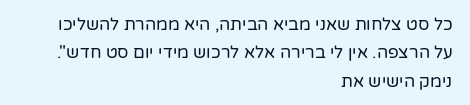כל סט צלחות שאני מביא הביתה, היא ממהרת להשליכו על הרצפה. אין לי ברירה אלא לרכוש מידי יום סט חדש". נימק הישיש את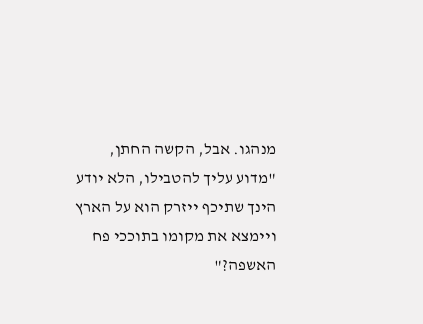מנהגו. אבל, הקשה החתן, "מדוע עליך להטבילו, הלא יודע הינך שתיכף ייזרק הוא על הארץ ויימצא את מקומו בתוככי פח האשפה?"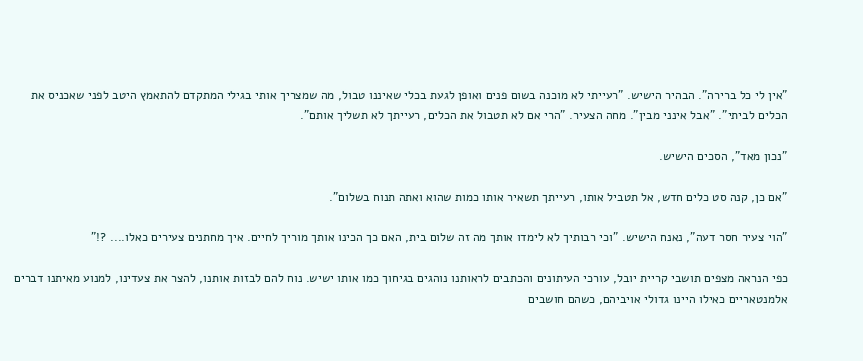"אין לי כל ברירה". הבהיר הישיש. "רעייתי לא מוכנה בשום פנים ואופן לגעת בכלי שאיננו טבול, מה שמצריך אותי בגילי המתקדם להתאמץ היטב לפני שאכניס את הכלים לביתי". "אבל אינני מבין". מחה הצעיר. "הרי אם לא תטבול את הכלים, רעייתך לא תשליך אותם".

"נכון מאד", הסכים הישיש.

"אם כן, קנה סט כלים חדש, אל תטביל אותו, רעייתך תשאיר אותו כמות שהוא ואתה תנוח בשלום".

"הוי צעיר חסר דעה", נאנח הישיש. "וכי רבותיך לא לימדו אותך מה זה שלום בית, האם כך הכינו אותך מוריך לחיים. איך מחתנים צעירים כאלו.... ?!"

כפי הנראה מצפים תושבי קריית יובל, עורכי העיתונים והכתבים לראותנו נוהגים בגיחוך כמו אותו ישיש. נוח להם לבזות אותנו, להצר את צעדינו, למנוע מאיתנו דברים אלמנטאריים כאילו היינו גדולי אויביהם, כשהם חושבים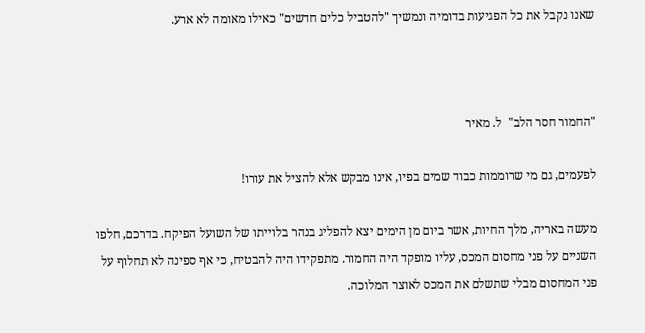שאנו נקבל את כל הפגיעות בדומיה ונמשיך "להטביל כלים חדשים" כאילו מאומה לא ארע.



"החמור חסר הלב"  ל. מאיר

לפעמים, גם מי שרוממות כבוד שמים בפיו, אינו מבקש אלא להציל את עורו!

מעשה באריה, מלך החיות, אשר ביום מן הימים יצא להפליג בנהר בלוייתו של השועל הפיקח. בדרכם, חלפו השניים על פני מחסום המכס, עליו מופקד היה החמור. מתפקידו היה להבטיח, כי אף ספינה לא תחלוף על פני המחסום מבלי שתשלם את המכס לאוצר המלוכה.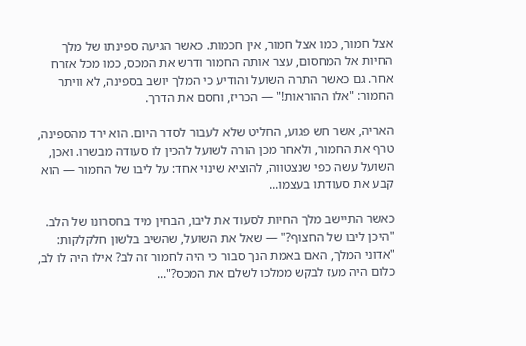אצל חמור, כמו אצל חמור, אין חכמות. כאשר הגיעה ספינתו של מלך החיות אל המחסום, עצר אותה החמור ודרש את המכס, כמו מכל אזרח אחר. גם כאשר התרה השועל והודיע כי המלך יושב בספינה, לא וויתר החמור: "אלו ההוראות!" — הכריז, וחסם את הדרך.

האריה, אשר חש פגוע, החליט שלא לעבור לסדר היום. הוא ירד מהספינה, טרף את החמור, ולאחר מכן הורה לשועל להכין לו סעודה מבשרו. ואכן, השועל עשה כפי שנצטווה, להוציא שינוי אחד: על ליבו של החמור — הוא קבע את סעודתו בעצמו...

כאשר התיישב מלך החיות לסעוד את ליבו, הבחין מיד בחסרונו של הלב. "היכן ליבו של החצוף?" — שאל את השועל, שהשיב בלשון חלקלקות: "אדוני המלך, האם באמת הנך סבור כי היה לחמור זה לב? אילו היה לו לב, כלום היה מעז לבקש ממלכו לשלם את המכס?"...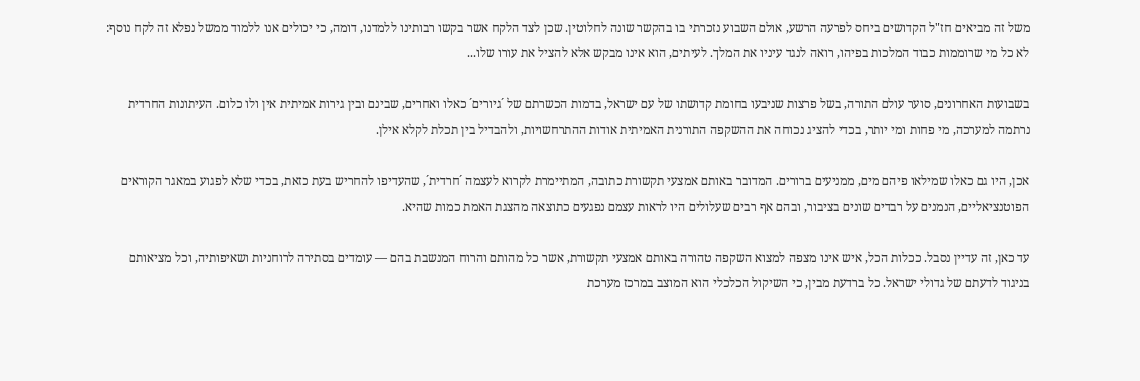משל זה מביאים חז"ל הקדושים ביחס לפרעה הרשע, אולם השבוע נזכרתי בו בהקשר שונה לחלוטין. שכן לצד הלקח אשר בקשו רבותינו ללמדנו, דומה, כי יכולים אנו ללמוד ממשל נפלא זה לקח נוסף: לא כל מי שרוממות כבוד המלכות בפיהו, רואה לנגד עיניו את המלך. לעיתים, הוא אינו מבקש אלא להציל את עורו שלו...

בשבועות האחרונים, סוער עולם התורה, בשל פרצות שניבעו בחומת קדושתו של עם ישראל, בדמות הכשרתם של ´גיורים´ כאלו ואחרים, שבינם ובין גירות אמיתית אין ולו כלום. העיתונות החרדית נרתמה למערכה, מי פחות ומי יותר, בכדי להציג נכוחה את ההשקפה התורנית האמיתית אודות ההתרחשויות, ולהבדיל בין תכלת לקלא אילן.

אכן, היו גם כאלו שמילאו פיהם מים, ממניעים ברורים. המדובר באותם אמצעי תקשורת כתובה, המתיימרת לקרוא לעצמה ´חרדית´, שהעדיפו להחריש בעת כזאת, בכדי שלא לפגוע במאגר הקוראים הפוטנציאליים, הנמנים על רבדים שונים בציבור, ובהם אף רבים שעלולים היו לראות עצמם נפגעים כתוצאה מהצגת האמת כמות שהיא.

עד כאן, זה עדיין נסבל. ככלות הכל, איש אינו מצפה למצוא השקפה טהורה באותם אמצעי תקשורת, אשר כל מהותם והרוח המנשבת בהם — עומדים בסתירה לרוחניות ושאיפותיה, וכל מציאותם בניגוד לדעתם של גדולי ישראל. כל ברדעת מבין, כי השיקול הכלכלי הוא המוצב במרכז מערכת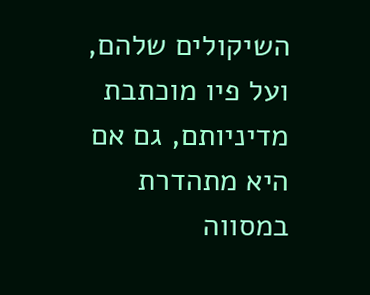השיקולים שלהם, ועל פיו מוכתבת מדיניותם, גם אם היא מתהדרת במסווה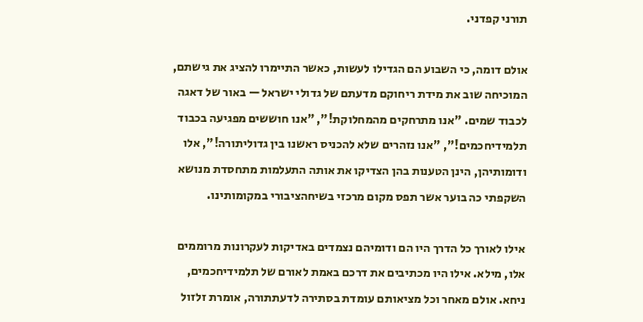תורני קפדני.

אולם דומה, כי השבוע הם הגדילו לעשות, כאשר התיימרו להציג את גישתם, המוכיחה שוב את מידת ריחוקם מדעתם של גדולי ישראל — באור של דאגה לכבוד שמים. "אנו מתרחקים מהמחלוקת!", "אנו חוששים מפגיעה בכבוד תלמידיחכמים!", "אנו נזהרים שלא להכניס ראשנו בין גדוליתורה!", אלו ודומותיהן, הינן הטענות בהן הצדיקו את אותה התעלמות מתחסדת מנושא השקפתי כה בוער אשר תפס מקום מרכזי בשיחהציבורי במקומותינו.

אילו לאורך כל הדרך היו הם ודומיהם נצמדים באדיקות לעקרונות מרוממים אלו, מילא. אילו היו מכתיבים את דרכם באמת לאורם של תלמידיחכמים, ניחא. אולם מאחר וכל מציאותם עומדת בסתירה לדעתתורה, אומרת זלזול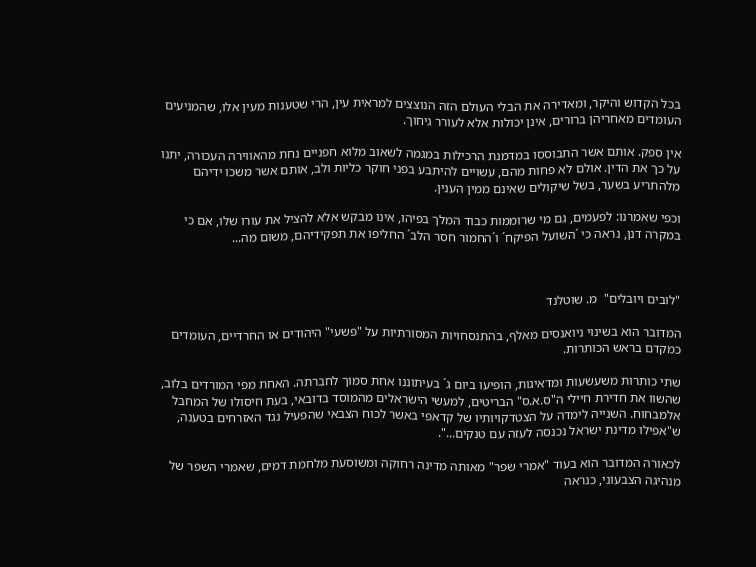בכל הקדוש והיקר, ומאדירה את הבלי העולם הזה הנוצצים למראית עין, הרי שטענות מעין אלו, שהמניעים העומדים מאחריהן ברורים, אינן יכולות אלא לעורר גיחוך.

אין ספק. אותם אשר התבוססו במדמנת הרכילות במגמה לשאוב מלוא חפניים נחת מהאווירה העכורה, יתנו על כך את הדין. אולם לא פחות מהם, עשויים להיתבע בפני חוקר כליות ולב, אותם אשר משכו ידיהם מלהתריע בשער, בשל שיקולים שאינם ממין הענין.

וכפי שאמרנו: לפעמים, גם מי שרוממות כבוד המלך בפיהו, אינו מבקש אלא להציל את עורו שלו, אם כי במקרה דנן, נראה כי ´השועל הפיקח´ ו´החמור חסר הלב´ החליפו את תפקידיהם, משום מה...



"לובים ויובלים"  מ. שוטלנד

המדובר הוא בשינוי ניואנסים מאלף, בהתנסחויות המסורתיות על "פשעי" היהודים או החרדיים, העומדים כמקדם בראש הכותרות.

שתי כותרות משעשעות ומדאיגות, הופיעו ביום ג´ בעיתוננו אחת סמוך לחברתה. האחת מפי המורדים בלוב, שהשוו את חדירת חיילי ה"ס.א.ס" הבריטים, למעשי הישראלים מהמוסד בדובאי, בעת חיסולו של המחבל אלמבחוח. השנייה לימדה על הצטדקויותיו של קדאפי באשר לכוח הצבאי שהפעיל נגד האזרחים בטענה, ש"אפילו מדינת ישראל נכנסה לעזה עם טנקים...".

לכאורה המדובר הוא בעוד "אמרי שפר" מאותה מדינה רחוקה ומשוסעת מלחמת דמים, שאמרי השפר של מנהיגה הצבעוני, כנראה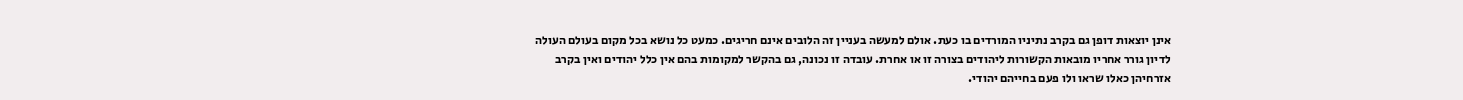אינן יוצאות דופן גם בקרב נתיניו המורדים בו כעת. אולם למעשה בעניין זה הלובים אינם חריגים. כמעט כל נושא בכל מקום בעולם העולה לדיון גורר אחריו מובאות הקשורות ליהודים בצורה זו או אחרת. עובדה זו נכונה, גם בהקשר למקומות בהם אין כלל יהודים ואין בקרב אזרחיהן כאלו שראו ולו פעם בחייהם יהודי.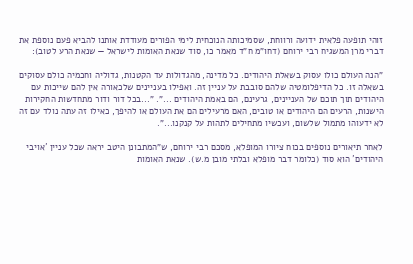זוהי תופעה פלאית ידועה ורווחת, שסמיכותה הנוכחית לימי הפורים מעודדת אותנו להביא פעם נוספת את דברי מרן המשגיח רבי ירוחם (דחו"מ ח"ד מאמר כו, סוד שנאת האומות לישראל — שנאת הרע לטוב):

"הנה העולם כולו עסוק בשאלת היהודים. כל מדינה, מהגדולות עד הקטנות, גדוליה וחכמיה כולם עסוקים בשאלה זו. כל הדיפלומטיה שלהם סובבת על עניין זה. ואפילו בעניינים שלכאורה אין להם שייכות עם היהודים תוך תוכם של העניינים, גרעינם, הם באמת היהודים ...". "...בכל דור ודור מתחדשות החקירות הישנות, הרעים הם היהודים או טובים, האם מרעילים הם את העולם או להיפך, כאילו זה עתה נולד עם זה לא ידעוהו מתמול שלשום, ועכשיו מתחילים לתהות על קנקנו...".

לאחר תיאורים נוספים בכוח ציורו המופלא, מסכם רבי ירוחם, ש"המתבונן היטב יראה שכל עניין ´אויבי היהודים´ הוא סוד (כלומר דבר מופלא ובלתי מובן מ.ש). שנאת האומות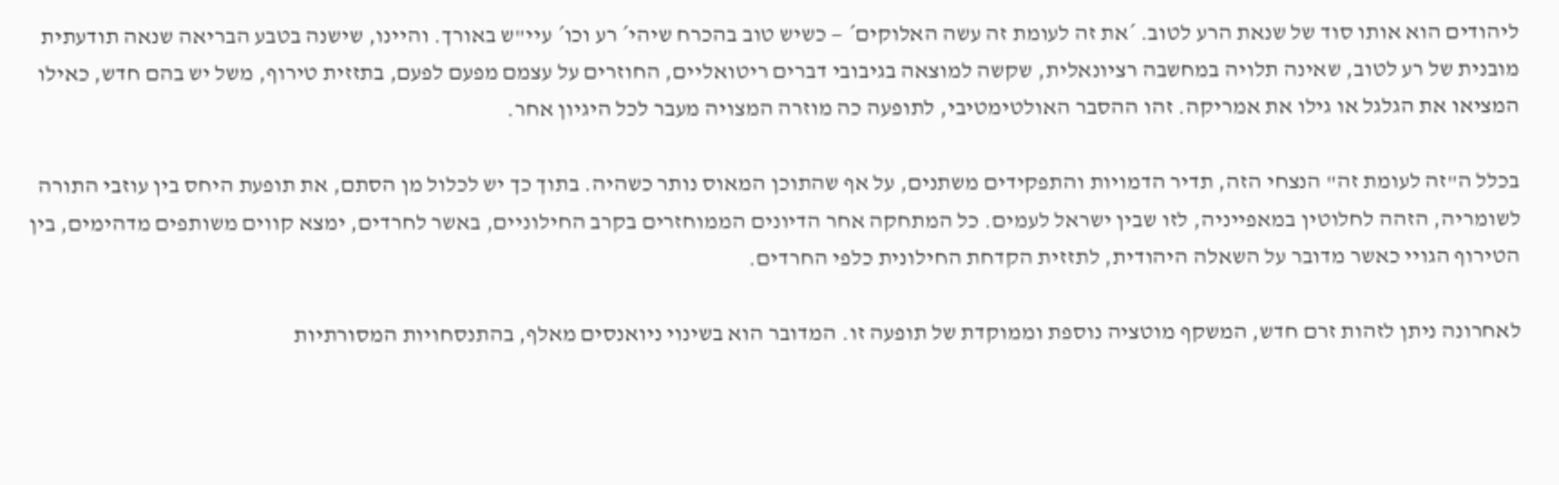ליהודים הוא אותו סוד של שנאת הרע לטוב. ´את זה לעומת זה עשה האלוקים´ — כשיש טוב בהכרח שיהי´ רע וכו´ עיי"ש באורך. והיינו, שישנה בטבע הבריאה שנאה תודעתית מובנית של רע לטוב, שאינה תלויה במחשבה רציונאלית, שקשה למוצאה בגיבובי דברים ריטואליים, החוזרים על עצמם מפעם לפעם, בתזזית טירוף, משל יש בהם חדש, כאילו המציאו את הגלגל או גילו את אמריקה. זהו ההסבר האולטימטיבי, לתופעה כה מוזרה המצויה מעבר לכל היגיון אחר.

בכלל ה"זה לעומת זה" הנצחי הזה, תדיר הדמויות והתפקידים משתנים, על אף שהתוכן המאוס נותר כשהיה. בתוך כך יש לכלול מן הסתם, את תופעת היחס בין עוזבי התורה לשומריה, הזהה לחלוטין במאפייניה, לזו שבין ישראל לעמים. כל המתחקה אחר הדיונים הממוחזרים בקרב החילוניים, באשר לחרדים, ימצא קווים משותפים מדהימים, בין הטירוף הגויי כאשר מדובר על השאלה היהודית, לתזזית הקדחת החילונית כלפי החרדים.

לאחרונה ניתן לזהות זרם חדש, המשקף מוטציה נוספת וממוקדת של תופעה זו. המדובר הוא בשינוי ניואנסים מאלף, בהתנסחויות המסורתיות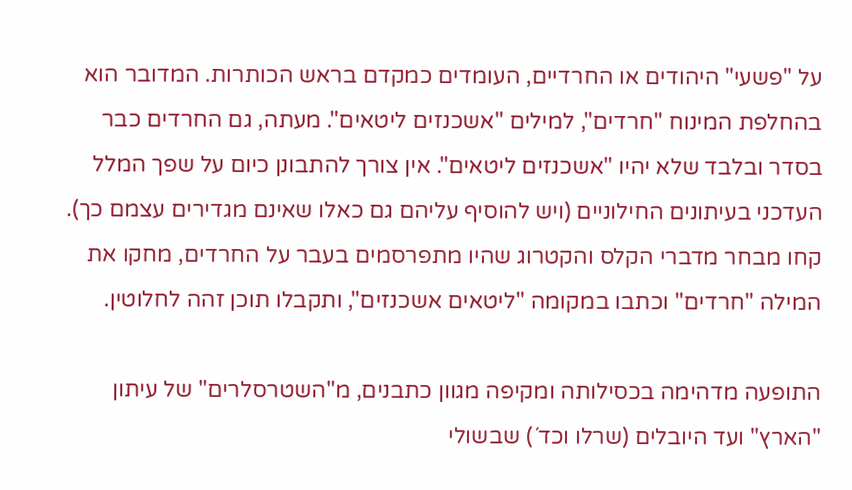על "פשעי" היהודים או החרדיים, העומדים כמקדם בראש הכותרות. המדובר הוא בהחלפת המינוח "חרדים", למילים "אשכנזים ליטאים". מעתה, גם החרדים כבר בסדר ובלבד שלא יהיו "אשכנזים ליטאים". אין צורך להתבונן כיום על שפך המלל העדכני בעיתונים החילוניים (ויש להוסיף עליהם גם כאלו שאינם מגדירים עצמם כך). קחו מבחר מדברי הקלס והקטרוג שהיו מתפרסמים בעבר על החרדים, מחקו את המילה "חרדים" וכתבו במקומה "ליטאים אשכנזים", ותקבלו תוכן זהה לחלוטין.

התופעה מדהימה בכסילותה ומקיפה מגוון כתבנים, מ"השטרסלרים" של עיתון "הארץ" ועד היובלים (שרלו וכד´) שבשולי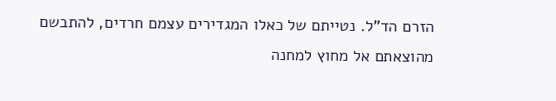הזרם הד"ל. נטייתם של כאלו המגדירים עצמם חרדים, להתבשם מהוצאתם אל מחוץ למחנה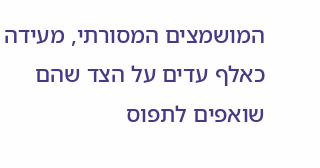המושמצים המסורתי, מעידה כאלף עדים על הצד שהם שואפים לתפוס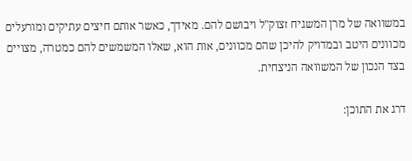במשוואה של מרן המשגיח זצוק"ל ויבושם להם. מאידך, כאשר אותם חיצים עתיקים ומורעלים מכוונים היטב ובמדויק להיכן שהם מכוונים, אות הוא, שאלו המשמשים להם כמטרה, מצויים בצד הנכון של המשוואה הניצחית.

דרג את התוכן: